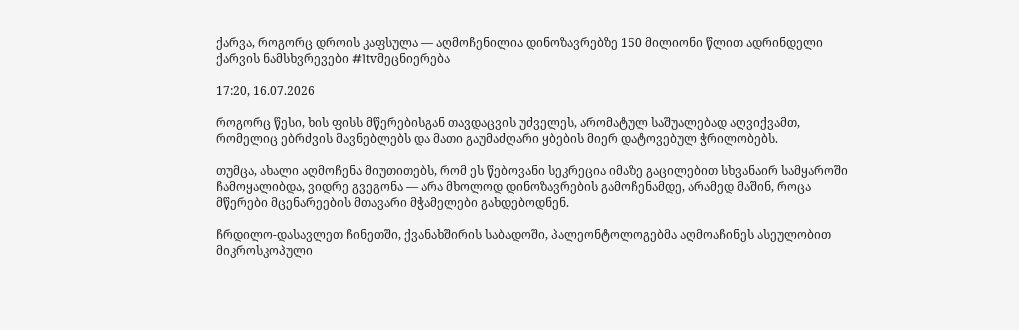ქარვა, როგორც დროის კაფსულა — აღმოჩენილია დინოზავრებზე 150 მილიონი წლით ადრინდელი ქარვის ნამსხვრევები #1tvმეცნიერება

17:20, 16.07.2026

როგორც წესი, ხის ფისს მწერებისგან თავდაცვის უძველეს, არომატულ საშუალებად აღვიქვამთ, რომელიც ებრძვის მავნებლებს და მათი გაუმაძღარი ყბების მიერ დატოვებულ ჭრილობებს.

თუმცა, ახალი აღმოჩენა მიუთითებს, რომ ეს წებოვანი სეკრეცია იმაზე გაცილებით სხვანაირ სამყაროში ჩამოყალიბდა, ვიდრე გვეგონა — არა მხოლოდ დინოზავრების გამოჩენამდე, არამედ მაშინ, როცა მწერები მცენარეების მთავარი მჭამელები გახდებოდნენ.

ჩრდილო-დასავლეთ ჩინეთში, ქვანახშირის საბადოში, პალეონტოლოგებმა აღმოაჩინეს ასეულობით მიკროსკოპული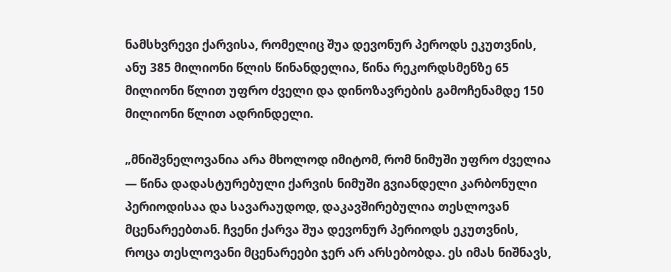ნამსხვრევი ქარვისა, რომელიც შუა დევონურ პეროდს ეკუთვნის, ანუ 385 მილიონი წლის წინანდელია, წინა რეკორდსმენზე 65 მილიონი წლით უფრო ძველი და დინოზავრების გამოჩენამდე 150 მილიონი წლით ადრინდელი.

„მნიშვნელოვანია არა მხოლოდ იმიტომ, რომ ნიმუში უფრო ძველია — წინა დადასტურებული ქარვის ნიმუში გვიანდელი კარბონული პერიოდისაა და სავარაუდოდ, დაკავშირებულია თესლოვან მცენარეებთან. ჩვენი ქარვა შუა დევონურ პერიოდს ეკუთვნის, როცა თესლოვანი მცენარეები ჯერ არ არსებობდა. ეს იმას ნიშნავს,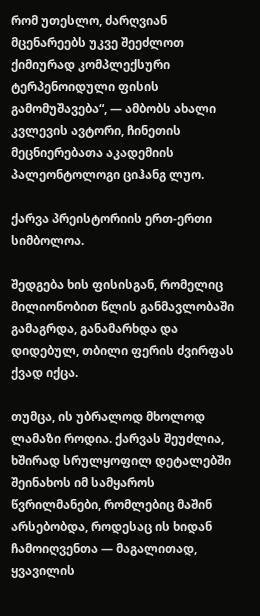რომ უთესლო, ძარღვიან მცენარეებს უკვე შეეძლოთ ქიმიურად კომპლექსური ტერპენოიდული ფისის გამომუშავება“, — ამბობს ახალი კვლევის ავტორი, ჩინეთის მეცნიერებათა აკადემიის პალეონტოლოგი ციჰანგ ლუო.

ქარვა პრეისტორიის ერთ-ერთი სიმბოლოა.

შედგება ხის ფისისგან, რომელიც მილიონობით წლის განმავლობაში გამაგრდა, განამარხდა და დიდებულ, თბილი ფერის ძვირფას ქვად იქცა.

თუმცა, ის უბრალოდ მხოლოდ ლამაზი როდია. ქარვას შეუძლია, ხშირად სრულყოფილ დეტალებში შეინახოს იმ სამყაროს წვრილმანები, რომლებიც მაშინ არსებობდა, როდესაც ის ხიდან ჩამოიღვენთა — მაგალითად, ყვავილის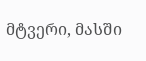მტვერი, მასში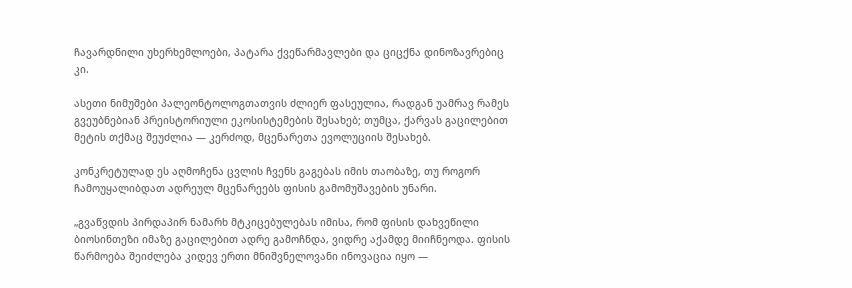ჩავარდნილი უხერხემლოები, პატარა ქვეწარმავლები და ციცქნა დინოზავრებიც კი.

ასეთი ნიმუშები პალეონტოლოგთათვის ძლიერ ფასეულია, რადგან უამრავ რამეს გვეუბნებიან პრეისტორიული ეკოსისტემების შესახებ; თუმცა, ქარვას გაცილებით მეტის თქმაც შეუძლია — კერძოდ, მცენარეთა ევოლუციის შესახებ.

კონკრეტულად ეს აღმოჩენა ცვლის ჩვენს გაგებას იმის თაობაზე, თუ როგორ ჩამოუყალიბდათ ადრეულ მცენარეებს ფისის გამომუშავების უნარი.

„გვაწვდის პირდაპირ ნამარხ მტკიცებულებას იმისა, რომ ფისის დახვეწილი ბიოსინთეზი იმაზე გაცილებით ადრე გამოჩნდა, ვიდრე აქამდე მიიჩნეოდა. ფისის წარმოება შეიძლება კიდევ ერთი მნიშვნელოვანი ინოვაცია იყო —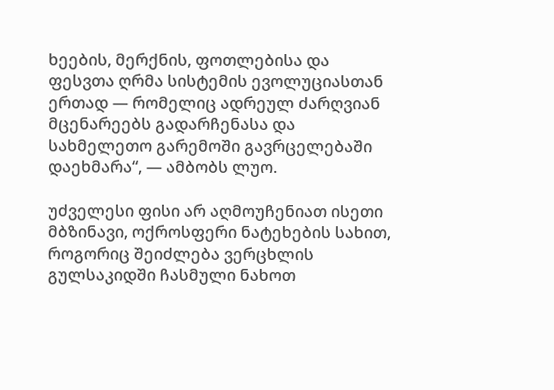ხეების, მერქნის, ფოთლებისა და ფესვთა ღრმა სისტემის ევოლუციასთან ერთად — რომელიც ადრეულ ძარღვიან მცენარეებს გადარჩენასა და სახმელეთო გარემოში გავრცელებაში დაეხმარა“, — ამბობს ლუო.

უძველესი ფისი არ აღმოუჩენიათ ისეთი მბზინავი, ოქროსფერი ნატეხების სახით, როგორიც შეიძლება ვერცხლის გულსაკიდში ჩასმული ნახოთ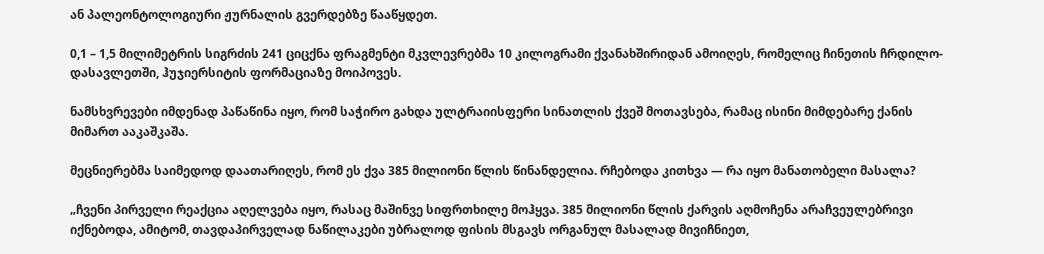ან პალეონტოლოგიური ჟურნალის გვერდებზე წააწყდეთ.

0,1 – 1,5 მილიმეტრის სიგრძის 241 ციცქნა ფრაგმენტი მკვლევრებმა 10 კილოგრამი ქვანახშირიდან ამოიღეს, რომელიც ჩინეთის ჩრდილო-დასავლეთში, ჰუჯიერსიტის ფორმაციაზე მოიპოვეს.

ნამსხვრევები იმდენად პაწაწინა იყო, რომ საჭირო გახდა ულტრაიისფერი სინათლის ქვეშ მოთავსება, რამაც ისინი მიმდებარე ქანის მიმართ ააკაშკაშა.

მეცნიერებმა საიმედოდ დაათარიღეს, რომ ეს ქვა 385 მილიონი წლის წინანდელია. რჩებოდა კითხვა — რა იყო მანათობელი მასალა?

„ჩვენი პირველი რეაქცია აღელვება იყო, რასაც მაშინვე სიფრთხილე მოჰყვა. 385 მილიონი წლის ქარვის აღმოჩენა არაჩვეულებრივი იქნებოდა, ამიტომ, თავდაპირველად ნაწილაკები უბრალოდ ფისის მსგავს ორგანულ მასალად მივიჩნიეთ,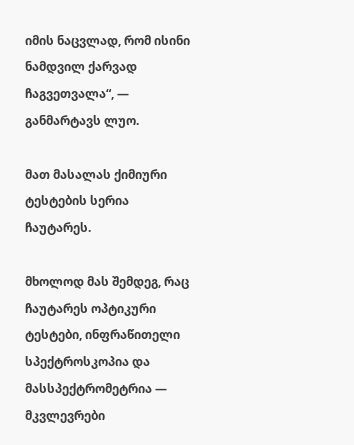იმის ნაცვლად, რომ ისინი ნამდვილ ქარვად ჩაგვეთვალა“, — განმარტავს ლუო.

მათ მასალას ქიმიური ტესტების სერია ჩაუტარეს.

მხოლოდ მას შემდეგ, რაც ჩაუტარეს ოპტიკური ტესტები, ინფრაწითელი სპექტროსკოპია და მასსპექტრომეტრია — მკვლევრები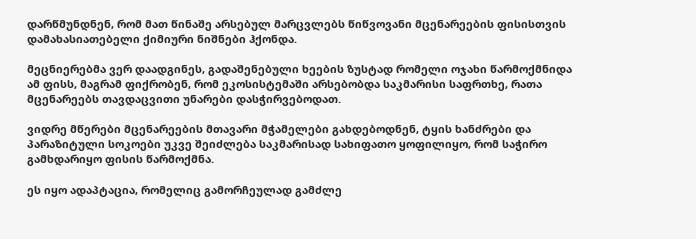დარწმუნდნენ, რომ მათ წინაშე არსებულ მარცვლებს წიწვოვანი მცენარეების ფისისთვის დამახასიათებელი ქიმიური ნიშნები ჰქონდა.

მეცნიერებმა ვერ დაადგინეს, გადაშენებული ხეების ზუსტად რომელი ოჯახი წარმოქმნიდა ამ ფისს, მაგრამ ფიქრობენ, რომ ეკოსისტემაში არსებობდა საკმარისი საფრთხე, რათა მცენარეებს თავდაცვითი უნარები დასჭირვებოდათ.

ვიდრე მწერები მცენარეების მთავარი მჭამელები გახდებოდნენ, ტყის ხანძრები და პარაზიტული სოკოები უკვე შეიძლება საკმარისად სახიფათო ყოფილიყო, რომ საჭირო გამხდარიყო ფისის წარმოქმნა.

ეს იყო ადაპტაცია, რომელიც გამორჩეულად გამძლე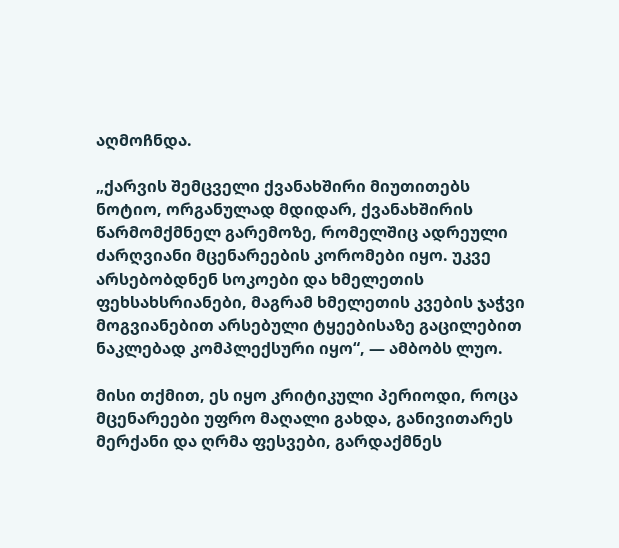აღმოჩნდა.

„ქარვის შემცველი ქვანახშირი მიუთითებს ნოტიო, ორგანულად მდიდარ, ქვანახშირის წარმომქმნელ გარემოზე, რომელშიც ადრეული ძარღვიანი მცენარეების კორომები იყო. უკვე არსებობდნენ სოკოები და ხმელეთის ფეხსახსრიანები, მაგრამ ხმელეთის კვების ჯაჭვი მოგვიანებით არსებული ტყეებისაზე გაცილებით ნაკლებად კომპლექსური იყო“, — ამბობს ლუო.

მისი თქმით, ეს იყო კრიტიკული პერიოდი, როცა მცენარეები უფრო მაღალი გახდა, განივითარეს მერქანი და ღრმა ფესვები, გარდაქმნეს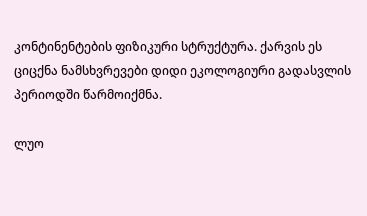კონტინენტების ფიზიკური სტრუქტურა. ქარვის ეს ციცქნა ნამსხვრევები დიდი ეკოლოგიური გადასვლის პერიოდში წარმოიქმნა.

ლუო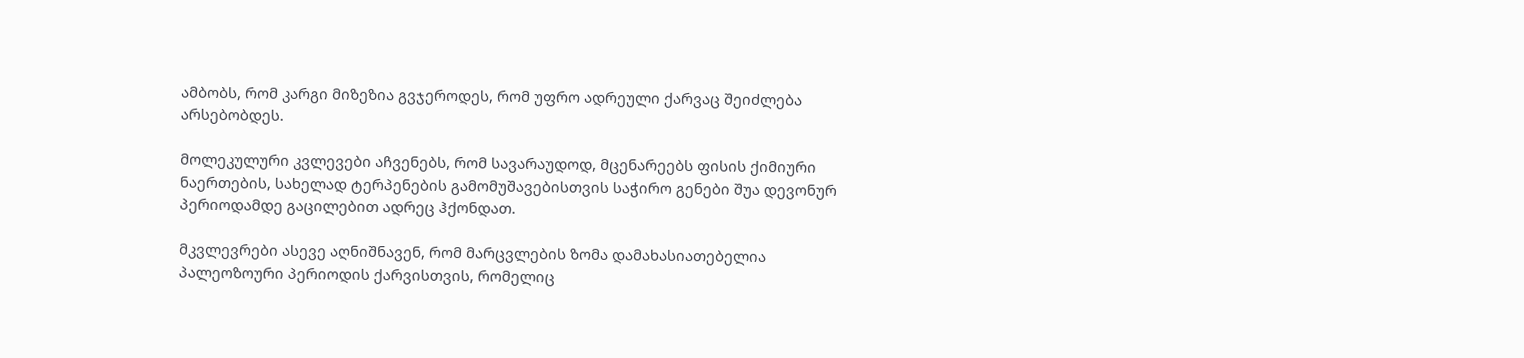ამბობს, რომ კარგი მიზეზია გვჯეროდეს, რომ უფრო ადრეული ქარვაც შეიძლება არსებობდეს.

მოლეკულური კვლევები აჩვენებს, რომ სავარაუდოდ, მცენარეებს ფისის ქიმიური ნაერთების, სახელად ტერპენების გამომუშავებისთვის საჭირო გენები შუა დევონურ პერიოდამდე გაცილებით ადრეც ჰქონდათ.

მკვლევრები ასევე აღნიშნავენ, რომ მარცვლების ზომა დამახასიათებელია პალეოზოური პერიოდის ქარვისთვის, რომელიც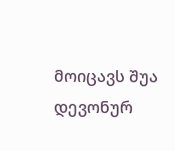მოიცავს შუა დევონურ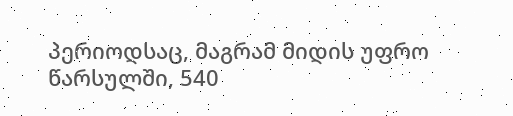პერიოდსაც, მაგრამ მიდის უფრო წარსულში, 540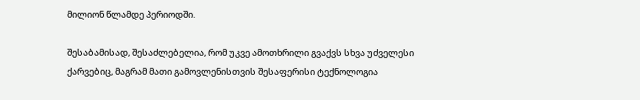მილიონ წლამდე პერიოდში.

შესაბამისად, შესაძლებელია, რომ უკვე ამოთხრილი გვაქვს სხვა უძველესი ქარვებიც, მაგრამ მათი გამოვლენისთვის შესაფერისი ტექნოლოგია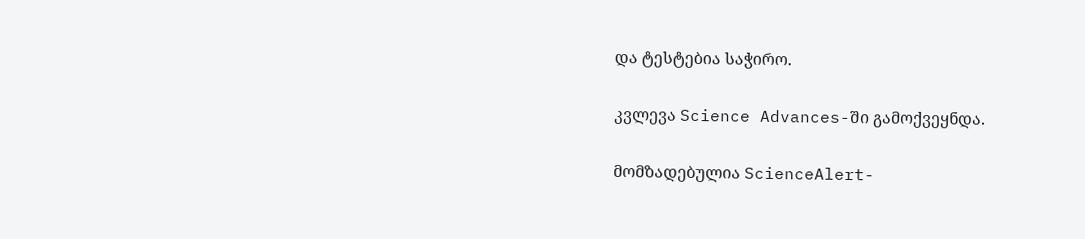და ტესტებია საჭირო.

კვლევა Science Advances-ში გამოქვეყნდა.

მომზადებულია ScienceAlert-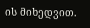ის მიხედვით.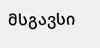მსგავსი